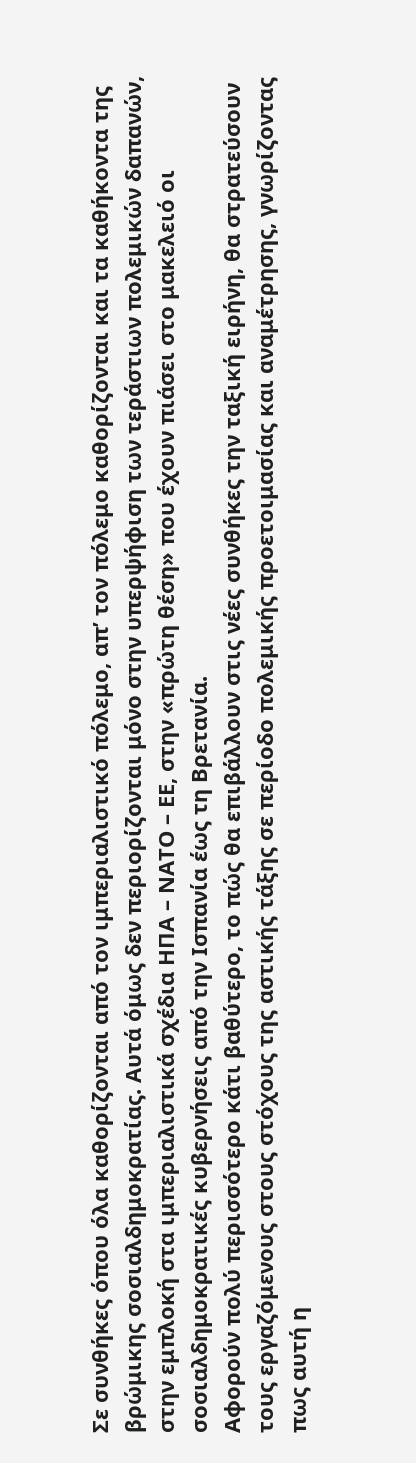Σε συνθήκες όπου όλα καθορίζονται από τον ιμπεριαλιστικό πόλεμο, απ’ τον πόλεμο καθορίζονται και τα καθήκοντα της βρώμικης σοσιαλδημοκρατίας. Αυτά όμως δεν περιορίζονται μόνο στην υπερψήφιση των τεράστιων πολεμικών δαπανών, στην εμπλοκή στα ιμπεριαλιστικά σχέδια ΗΠΑ – ΝΑΤΟ – ΕΕ, στην «πρώτη θέση» που έχουν πιάσει στο μακελειό οι σοσιαλδημοκρατικές κυβερνήσεις από την Ισπανία έως τη Βρετανία.
Αφορούν πολύ περισσότερο κάτι βαθύτερο, το πώς θα επιβάλλουν στις νέες συνθήκες την ταξική ειρήνη, θα στρατεύσουν τους εργαζόμενους στους στόχους της αστικής τάξης σε περίοδο πολεμικής προετοιμασίας και αναμέτρησης, γνωρίζοντας πως αυτή η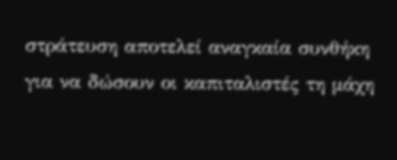στράτευση αποτελεί αναγκαία συνθήκη για να δώσουν οι καπιταλιστές τη μάχη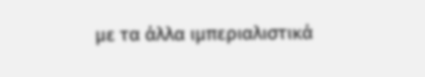με τα άλλα ιμπεριαλιστικά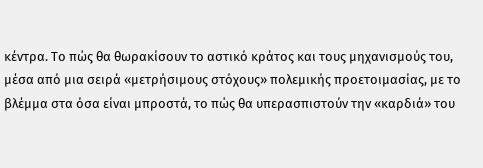κέντρα. Το πώς θα θωρακίσουν το αστικό κράτος και τους μηχανισμούς του, μέσα από μια σειρά «μετρήσιμους στόχους» πολεμικής προετοιμασίας, με το βλέμμα στα όσα είναι μπροστά, το πώς θα υπερασπιστούν την «καρδιά» του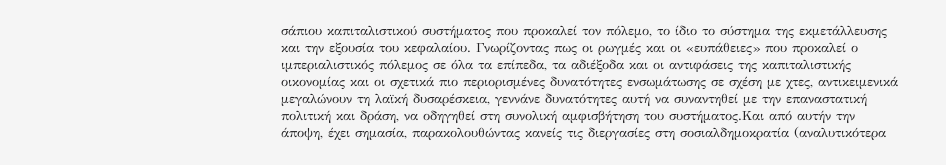σάπιου καπιταλιστικού συστήματος που προκαλεί τον πόλεμο, το ίδιο το σύστημα της εκμετάλλευσης και την εξουσία του κεφαλαίου. Γνωρίζοντας πως οι ρωγμές και οι «ευπάθειες» που προκαλεί ο ιμπεριαλιστικός πόλεμος σε όλα τα επίπεδα, τα αδιέξοδα και οι αντιφάσεις της καπιταλιστικής οικονομίας και οι σχετικά πιο περιορισμένες δυνατότητες ενσωμάτωσης σε σχέση με χτες, αντικειμενικά μεγαλώνουν τη λαϊκή δυσαρέσκεια, γεννάνε δυνατότητες αυτή να συναντηθεί με την επαναστατική πολιτική και δράση, να οδηγηθεί στη συνολική αμφισβήτηση του συστήματος.Και από αυτήν την άποψη, έχει σημασία, παρακολουθώντας κανείς τις διεργασίες στη σοσιαλδημοκρατία (αναλυτικότερα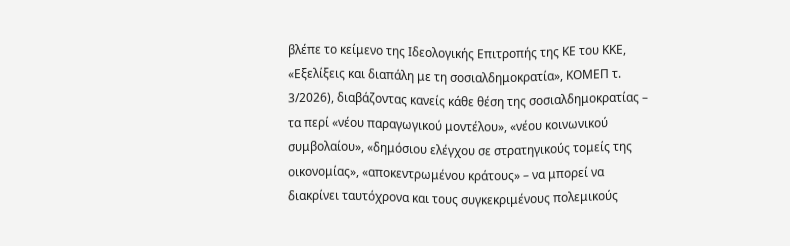βλέπε το κείμενο της Ιδεολογικής Επιτροπής της ΚΕ του ΚΚΕ, «Εξελίξεις και διαπάλη με τη σοσιαλδημοκρατία», ΚΟΜΕΠ τ. 3/2026), διαβάζοντας κανείς κάθε θέση της σοσιαλδημοκρατίας – τα περί «νέου παραγωγικού μοντέλου», «νέου κοινωνικού συμβολαίου», «δημόσιου ελέγχου σε στρατηγικούς τομείς της οικονομίας», «αποκεντρωμένου κράτους» – να μπορεί να διακρίνει ταυτόχρονα και τους συγκεκριμένους πολεμικούς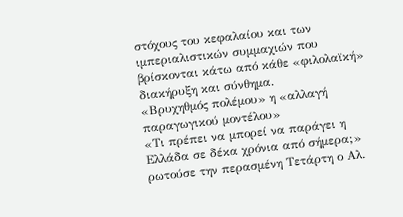στόχους του κεφαλαίου και των ιμπεριαλιστικών συμμαχιών που βρίσκονται κάτω από κάθε «φιλολαϊκή» διακήρυξη και σύνθημα.
«Βρυχηθμός πολέμου» η «αλλαγή παραγωγικού μοντέλου»
«Τι πρέπει να μπορεί να παράγει η Ελλάδα σε δέκα χρόνια από σήμερα;» ρωτούσε την περασμένη Τετάρτη ο Αλ.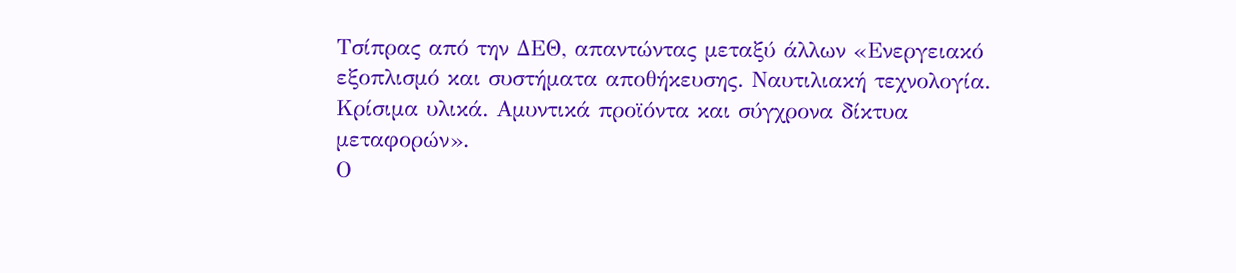Τσίπρας από την ΔΕΘ, απαντώντας μεταξύ άλλων «Ενεργειακό εξοπλισμό και συστήματα αποθήκευσης. Ναυτιλιακή τεχνολογία. Κρίσιμα υλικά. Αμυντικά προϊόντα και σύγχρονα δίκτυα μεταφορών».
Ο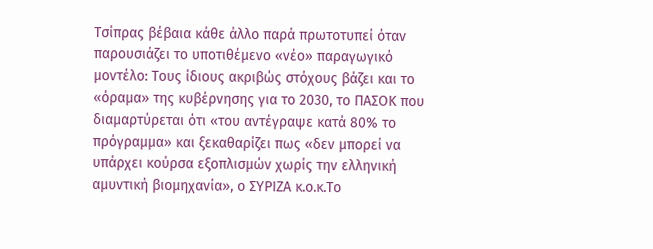Τσίπρας βέβαια κάθε άλλο παρά πρωτοτυπεί όταν παρουσιάζει το υποτιθέμενο «νέο» παραγωγικό μοντέλο: Τους ίδιους ακριβώς στόχους βάζει και το «όραμα» της κυβέρνησης για το 2030, το ΠΑΣΟΚ που διαμαρτύρεται ότι «του αντέγραψε κατά 80% το πρόγραμμα» και ξεκαθαρίζει πως «δεν μπορεί να υπάρχει κούρσα εξοπλισμών χωρίς την ελληνική αμυντική βιομηχανία», ο ΣΥΡΙΖΑ κ.ο.κ.Το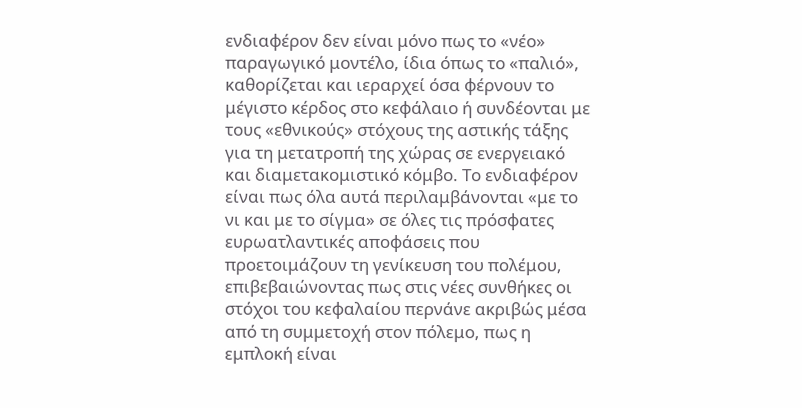ενδιαφέρον δεν είναι μόνο πως το «νέο» παραγωγικό μοντέλο, ίδια όπως το «παλιό», καθορίζεται και ιεραρχεί όσα φέρνουν το μέγιστο κέρδος στο κεφάλαιο ή συνδέονται με τους «εθνικούς» στόχους της αστικής τάξης για τη μετατροπή της χώρας σε ενεργειακό και διαμετακομιστικό κόμβο. Το ενδιαφέρον είναι πως όλα αυτά περιλαμβάνονται «με το νι και με το σίγμα» σε όλες τις πρόσφατες ευρωατλαντικές αποφάσεις που προετοιμάζουν τη γενίκευση του πολέμου, επιβεβαιώνοντας πως στις νέες συνθήκες οι στόχοι του κεφαλαίου περνάνε ακριβώς μέσα από τη συμμετοχή στον πόλεμο, πως η εμπλοκή είναι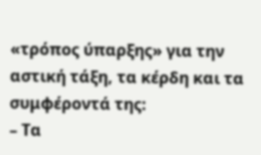«τρόπος ύπαρξης» για την αστική τάξη, τα κέρδη και τα συμφέροντά της:
– Τα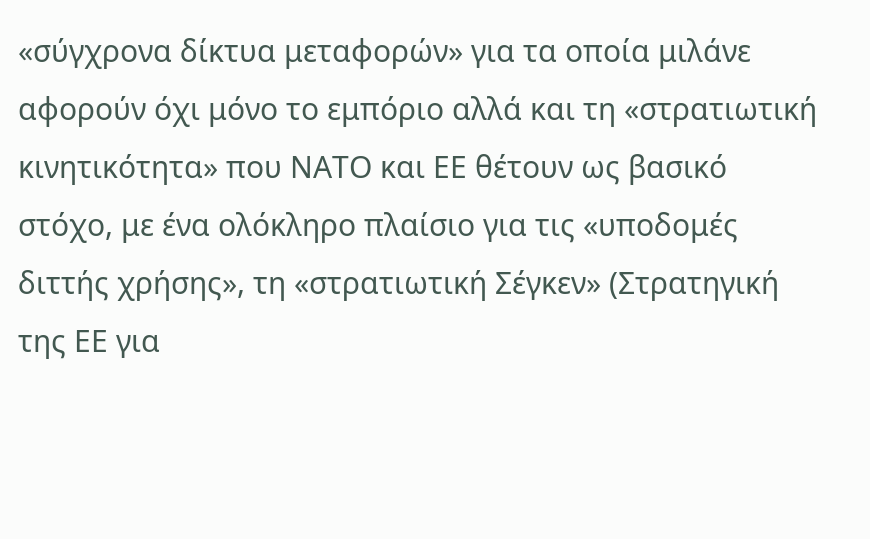«σύγχρονα δίκτυα μεταφορών» για τα οποία μιλάνε αφορούν όχι μόνο το εμπόριο αλλά και τη «στρατιωτική κινητικότητα» που ΝΑΤΟ και ΕΕ θέτουν ως βασικό στόχο, με ένα ολόκληρο πλαίσιο για τις «υποδομές διττής χρήσης», τη «στρατιωτική Σέγκεν» (Στρατηγική της ΕΕ για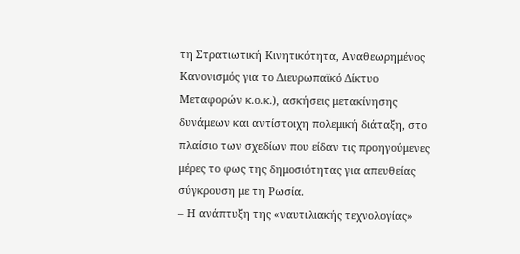τη Στρατιωτική Κινητικότητα, Αναθεωρημένος Κανονισμός για το Διευρωπαϊκό Δίκτυο Μεταφορών κ.ο.κ.), ασκήσεις μετακίνησης δυνάμεων και αντίστοιχη πολεμική διάταξη, στο πλαίσιο των σχεδίων που είδαν τις προηγούμενες μέρες το φως της δημοσιότητας για απευθείας σύγκρουση με τη Ρωσία.
– Η ανάπτυξη της «ναυτιλιακής τεχνολογίας»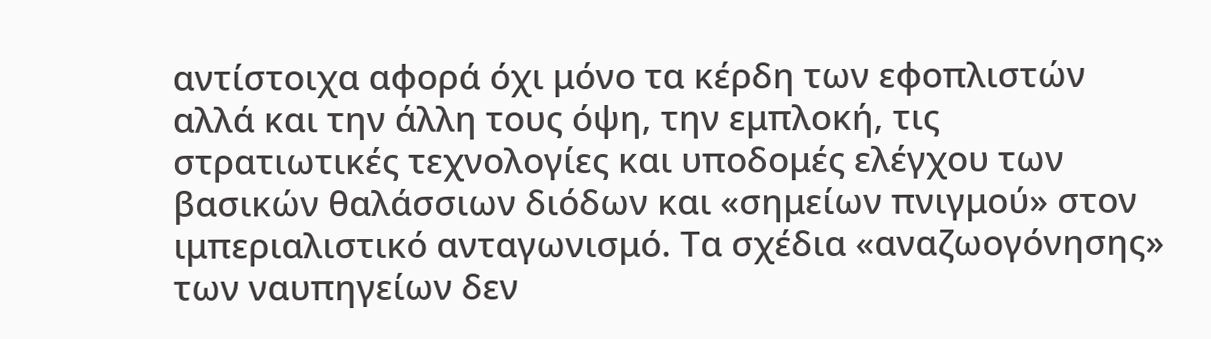αντίστοιχα αφορά όχι μόνο τα κέρδη των εφοπλιστών αλλά και την άλλη τους όψη, την εμπλοκή, τις στρατιωτικές τεχνολογίες και υποδομές ελέγχου των βασικών θαλάσσιων διόδων και «σημείων πνιγμού» στον ιμπεριαλιστικό ανταγωνισμό. Τα σχέδια «αναζωογόνησης» των ναυπηγείων δεν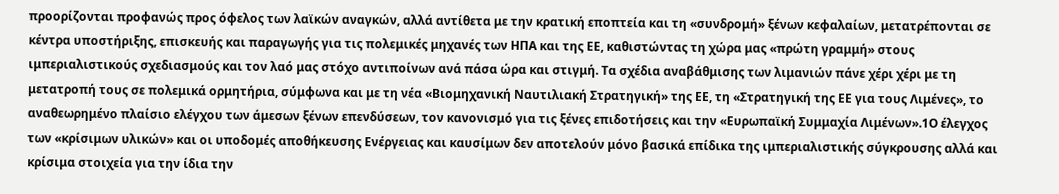προορίζονται προφανώς προς όφελος των λαϊκών αναγκών, αλλά αντίθετα με την κρατική εποπτεία και τη «συνδρομή» ξένων κεφαλαίων, μετατρέπονται σε κέντρα υποστήριξης, επισκευής και παραγωγής για τις πολεμικές μηχανές των ΗΠΑ και της ΕΕ, καθιστώντας τη χώρα μας «πρώτη γραμμή» στους ιμπεριαλιστικούς σχεδιασμούς και τον λαό μας στόχο αντιποίνων ανά πάσα ώρα και στιγμή. Tα σχέδια αναβάθμισης των λιμανιών πάνε χέρι χέρι με τη μετατροπή τους σε πολεμικά ορμητήρια, σύμφωνα και με τη νέα «Βιομηχανική Ναυτιλιακή Στρατηγική» της ΕΕ, τη «Στρατηγική της ΕΕ για τους Λιμένες», το αναθεωρημένο πλαίσιο ελέγχου των άμεσων ξένων επενδύσεων, τον κανονισμό για τις ξένες επιδοτήσεις και την «Ευρωπαϊκή Συμμαχία Λιμένων».1Ο έλεγχος των «κρίσιμων υλικών» και οι υποδομές αποθήκευσης Ενέργειας και καυσίμων δεν αποτελούν μόνο βασικά επίδικα της ιμπεριαλιστικής σύγκρουσης αλλά και κρίσιμα στοιχεία για την ίδια την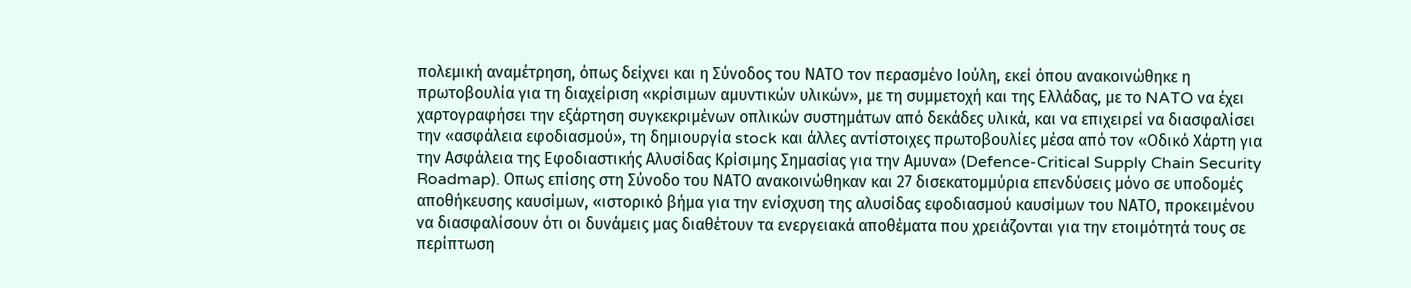πολεμική αναμέτρηση, όπως δείχνει και η Σύνοδος του ΝΑΤΟ τον περασμένο Ιούλη, εκεί όπου ανακοινώθηκε η πρωτοβουλία για τη διαχείριση «κρίσιμων αμυντικών υλικών», με τη συμμετοχή και της Ελλάδας, με το NATO να έχει χαρτογραφήσει την εξάρτηση συγκεκριμένων οπλικών συστημάτων από δεκάδες υλικά, και να επιχειρεί να διασφαλίσει την «ασφάλεια εφοδιασμού», τη δημιουργία stock και άλλες αντίστοιχες πρωτοβουλίες μέσα από τον «Οδικό Χάρτη για την Ασφάλεια της Εφοδιαστικής Αλυσίδας Κρίσιμης Σημασίας για την Αμυνα» (Defence-Critical Supply Chain Security Roadmap). Οπως επίσης στη Σύνοδο του ΝΑΤΟ ανακοινώθηκαν και 27 δισεκατομμύρια επενδύσεις μόνο σε υποδομές αποθήκευσης καυσίμων, «ιστορικό βήμα για την ενίσχυση της αλυσίδας εφοδιασμού καυσίμων του ΝΑΤΟ, προκειμένου να διασφαλίσουν ότι οι δυνάμεις μας διαθέτουν τα ενεργειακά αποθέματα που χρειάζονται για την ετοιμότητά τους σε περίπτωση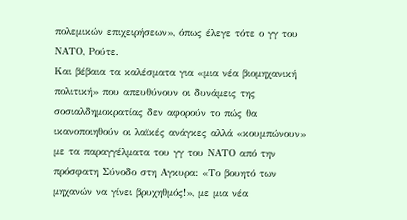πολεμικών επιχειρήσεων», όπως έλεγε τότε ο γγ του ΝΑΤΟ, Ρούτε.
Και βέβαια τα καλέσματα για «μια νέα βιομηχανική πολιτική» που απευθύνουν οι δυνάμεις της σοσιαλδημοκρατίας δεν αφορούν το πώς θα ικανοποιηθούν οι λαϊκές ανάγκες αλλά «κουμπώνουν» με τα παραγγέλματα του γγ του ΝΑΤΟ από την πρόσφατη Σύνοδο στη Αγκυρα: «Το βουητό των μηχανών να γίνει βρυχηθμός!», με μια νέα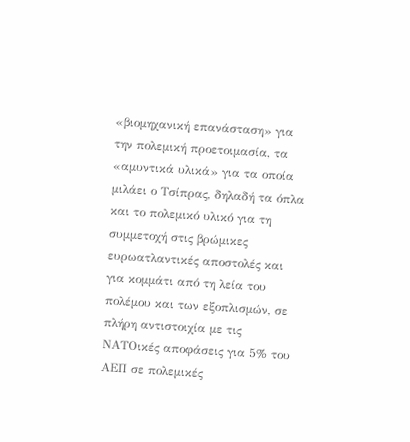«βιομηχανική επανάσταση» για την πολεμική προετοιμασία, τα «αμυντικά υλικά» για τα οποία μιλάει ο Τσίπρας, δηλαδή τα όπλα και το πολεμικό υλικό για τη συμμετοχή στις βρώμικες ευρωατλαντικές αποστολές και για κομμάτι από τη λεία του πολέμου και των εξοπλισμών, σε πλήρη αντιστοιχία με τις ΝΑΤΟικές αποφάσεις για 5% του ΑΕΠ σε πολεμικές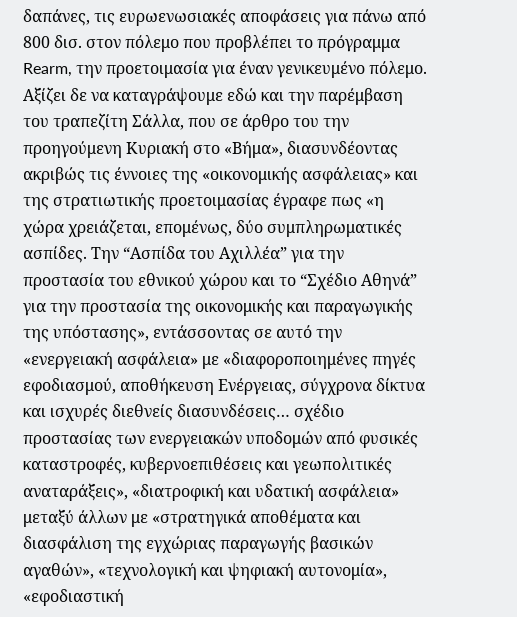δαπάνες, τις ευρωενωσιακές αποφάσεις για πάνω από 800 δισ. στον πόλεμο που προβλέπει το πρόγραμμα Rearm, την προετοιμασία για έναν γενικευμένο πόλεμο.
Αξίζει δε να καταγράψουμε εδώ και την παρέμβαση του τραπεζίτη Σάλλα, που σε άρθρο του την προηγούμενη Κυριακή στο «Βήμα», διασυνδέοντας ακριβώς τις έννοιες της «οικονομικής ασφάλειας» και της στρατιωτικής προετοιμασίας έγραφε πως «η χώρα χρειάζεται, επομένως, δύο συμπληρωματικές ασπίδες. Την “Ασπίδα του Αχιλλέα” για την προστασία του εθνικού χώρου και το “Σχέδιο Αθηνά” για την προστασία της οικονομικής και παραγωγικής της υπόστασης», εντάσσοντας σε αυτό την «ενεργειακή ασφάλεια» με «διαφοροποιημένες πηγές εφοδιασμού, αποθήκευση Ενέργειας, σύγχρονα δίκτυα και ισχυρές διεθνείς διασυνδέσεις… σχέδιο προστασίας των ενεργειακών υποδομών από φυσικές καταστροφές, κυβερνοεπιθέσεις και γεωπολιτικές αναταράξεις», «διατροφική και υδατική ασφάλεια» μεταξύ άλλων με «στρατηγικά αποθέματα και διασφάλιση της εγχώριας παραγωγής βασικών αγαθών», «τεχνολογική και ψηφιακή αυτονομία», «εφοδιαστική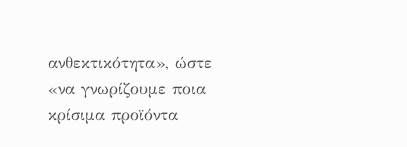ανθεκτικότητα», ώστε «να γνωρίζουμε ποια κρίσιμα προϊόντα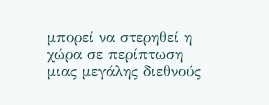μπορεί να στερηθεί η χώρα σε περίπτωση μιας μεγάλης διεθνούς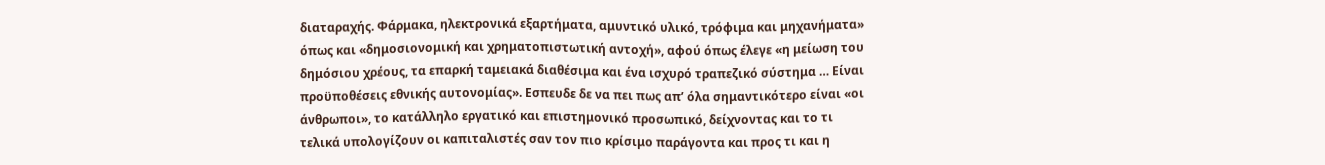διαταραχής. Φάρμακα, ηλεκτρονικά εξαρτήματα, αμυντικό υλικό, τρόφιμα και μηχανήματα» όπως και «δημοσιονομική και χρηματοπιστωτική αντοχή», αφού όπως έλεγε «η μείωση του δημόσιου χρέους, τα επαρκή ταμειακά διαθέσιμα και ένα ισχυρό τραπεζικό σύστημα … Είναι προϋποθέσεις εθνικής αυτονομίας». Εσπευδε δε να πει πως απ’ όλα σημαντικότερο είναι «οι άνθρωποι», το κατάλληλο εργατικό και επιστημονικό προσωπικό, δείχνοντας και το τι τελικά υπολογίζουν οι καπιταλιστές σαν τον πιο κρίσιμο παράγοντα και προς τι και η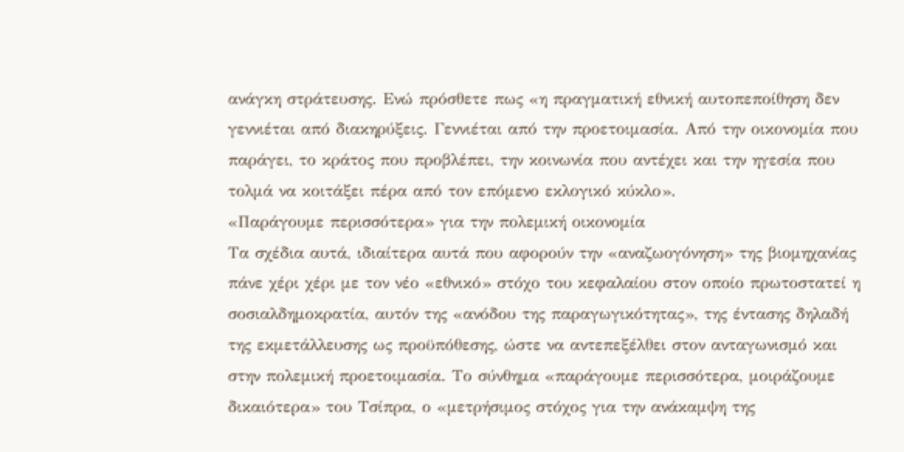ανάγκη στράτευσης. Ενώ πρόσθετε πως «η πραγματική εθνική αυτοπεποίθηση δεν γεννιέται από διακηρύξεις. Γεννιέται από την προετοιμασία. Από την οικονομία που παράγει, το κράτος που προβλέπει, την κοινωνία που αντέχει και την ηγεσία που τολμά να κοιτάξει πέρα από τον επόμενο εκλογικό κύκλο».
«Παράγουμε περισσότερα» για την πολεμική οικονομία
Τα σχέδια αυτά, ιδιαίτερα αυτά που αφορούν την «αναζωογόνηση» της βιομηχανίας πάνε χέρι χέρι με τον νέο «εθνικό» στόχο του κεφαλαίου στον οποίο πρωτοστατεί η σοσιαλδημοκρατία, αυτόν της «ανόδου της παραγωγικότητας», της έντασης δηλαδή της εκμετάλλευσης ως προϋπόθεσης, ώστε να αντεπεξέλθει στον ανταγωνισμό και στην πολεμική προετοιμασία. Το σύνθημα «παράγουμε περισσότερα, μοιράζουμε δικαιότερα» του Τσίπρα, ο «μετρήσιμος στόχος για την ανάκαμψη της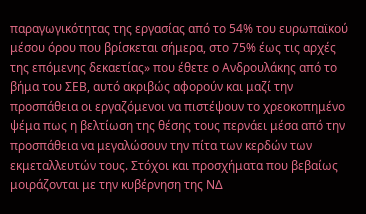παραγωγικότητας της εργασίας από το 54% του ευρωπαϊκού μέσου όρου που βρίσκεται σήμερα, στο 75% έως τις αρχές της επόμενης δεκαετίας» που έθετε ο Ανδρουλάκης από το βήμα του ΣΕΒ, αυτό ακριβώς αφορούν και μαζί την προσπάθεια οι εργαζόμενοι να πιστέψουν το χρεοκοπημένο ψέμα πως η βελτίωση της θέσης τους περνάει μέσα από την προσπάθεια να μεγαλώσουν την πίτα των κερδών των εκμεταλλευτών τους. Στόχοι και προσχήματα που βεβαίως μοιράζονται με την κυβέρνηση της ΝΔ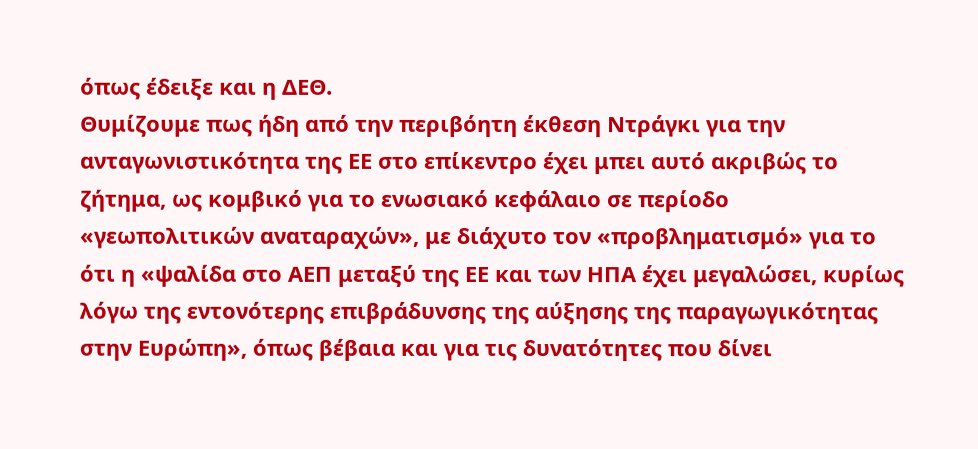όπως έδειξε και η ΔΕΘ.
Θυμίζουμε πως ήδη από την περιβόητη έκθεση Ντράγκι για την ανταγωνιστικότητα της ΕΕ στο επίκεντρο έχει μπει αυτό ακριβώς το ζήτημα, ως κομβικό για το ενωσιακό κεφάλαιο σε περίοδο «γεωπολιτικών αναταραχών», με διάχυτο τον «προβληματισμό» για το ότι η «ψαλίδα στο ΑΕΠ μεταξύ της ΕΕ και των ΗΠΑ έχει μεγαλώσει, κυρίως λόγω της εντονότερης επιβράδυνσης της αύξησης της παραγωγικότητας στην Ευρώπη», όπως βέβαια και για τις δυνατότητες που δίνει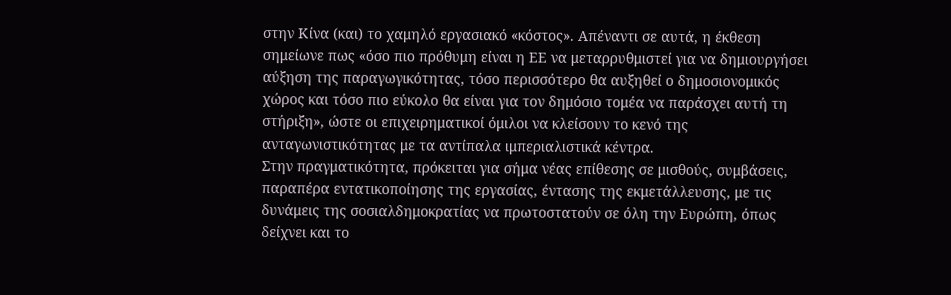στην Κίνα (και) το χαμηλό εργασιακό «κόστος». Απέναντι σε αυτά, η έκθεση σημείωνε πως «όσο πιο πρόθυμη είναι η ΕΕ να μεταρρυθμιστεί για να δημιουργήσει αύξηση της παραγωγικότητας, τόσο περισσότερο θα αυξηθεί ο δημοσιονομικός χώρος και τόσο πιο εύκολο θα είναι για τον δημόσιο τομέα να παράσχει αυτή τη στήριξη», ώστε οι επιχειρηματικοί όμιλοι να κλείσουν το κενό της ανταγωνιστικότητας με τα αντίπαλα ιμπεριαλιστικά κέντρα.
Στην πραγματικότητα, πρόκειται για σήμα νέας επίθεσης σε μισθούς, συμβάσεις, παραπέρα εντατικοποίησης της εργασίας, έντασης της εκμετάλλευσης, με τις δυνάμεις της σοσιαλδημοκρατίας να πρωτοστατούν σε όλη την Ευρώπη, όπως δείχνει και το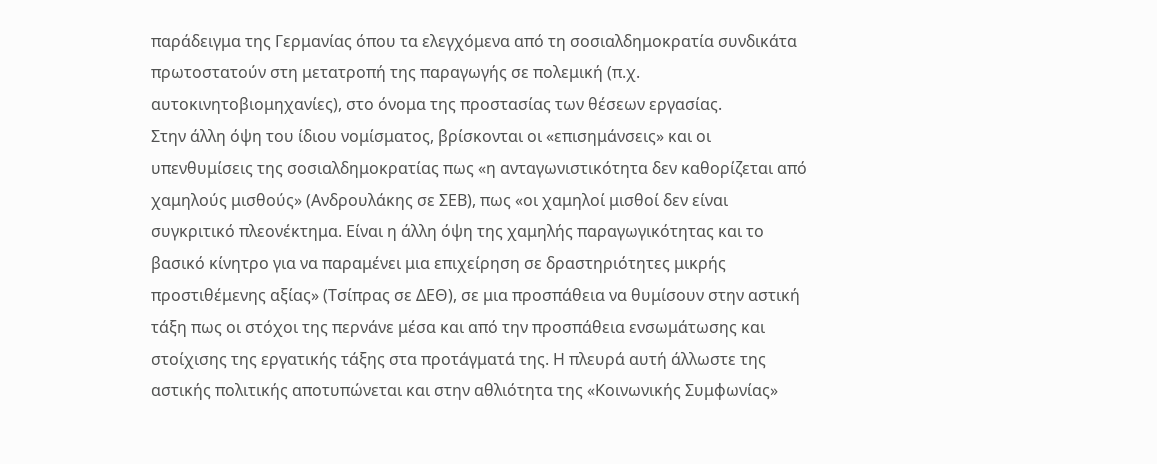παράδειγμα της Γερμανίας όπου τα ελεγχόμενα από τη σοσιαλδημοκρατία συνδικάτα πρωτοστατούν στη μετατροπή της παραγωγής σε πολεμική (π.χ. αυτοκινητοβιομηχανίες), στο όνομα της προστασίας των θέσεων εργασίας.
Στην άλλη όψη του ίδιου νομίσματος, βρίσκονται οι «επισημάνσεις» και οι υπενθυμίσεις της σοσιαλδημοκρατίας πως «η ανταγωνιστικότητα δεν καθορίζεται από χαμηλούς μισθούς» (Ανδρουλάκης σε ΣΕΒ), πως «οι χαμηλοί μισθοί δεν είναι συγκριτικό πλεονέκτημα. Είναι η άλλη όψη της χαμηλής παραγωγικότητας και το βασικό κίνητρο για να παραμένει μια επιχείρηση σε δραστηριότητες μικρής προστιθέμενης αξίας» (Τσίπρας σε ΔΕΘ), σε μια προσπάθεια να θυμίσουν στην αστική τάξη πως οι στόχοι της περνάνε μέσα και από την προσπάθεια ενσωμάτωσης και στοίχισης της εργατικής τάξης στα προτάγματά της. Η πλευρά αυτή άλλωστε της αστικής πολιτικής αποτυπώνεται και στην αθλιότητα της «Κοινωνικής Συμφωνίας»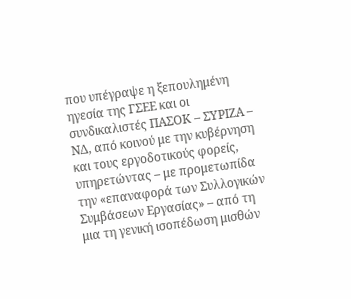που υπέγραψε η ξεπουλημένη ηγεσία της ΓΣΕΕ και οι συνδικαλιστές ΠΑΣΟΚ – ΣΥΡΙΖΑ – ΝΔ, από κοινού με την κυβέρνηση και τους εργοδοτικούς φορείς, υπηρετώντας – με προμετωπίδα την «επαναφορά των Συλλογικών Συμβάσεων Εργασίας» – από τη μια τη γενική ισοπέδωση μισθών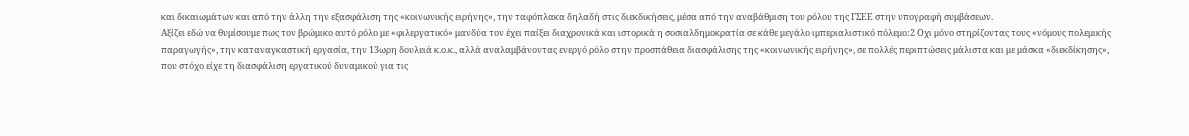και δικαιωμάτων και από την άλλη την εξασφάλιση της «κοινωνικής ειρήνης», την ταφόπλακα δηλαδή στις διεκδικήσεις, μέσα από την αναβάθμιση του ρόλου της ΓΣΕΕ στην υπογραφή συμβάσεων.
Αξίζει εδώ να θυμίσουμε πως τον βρώμικο αυτό ρόλο με «φιλεργατικό» μανδύα τον έχει παίξει διαχρονικά και ιστορικά η σοσιαλδημοκρατία σε κάθε μεγάλο ιμπεριαλιστικό πόλεμο:2 Οχι μόνο στηρίζοντας τους «νόμους πολεμικής παραγωγής», την καταναγκαστική εργασία, την 13ωρη δουλειά κ.ο.κ., αλλά αναλαμβάνοντας ενεργό ρόλο στην προσπάθεια διασφάλισης της «κοινωνικής ειρήνης», σε πολλές περιπτώσεις μάλιστα και με μάσκα «διεκδίκησης», που στόχο είχε τη διασφάλιση εργατικού δυναμικού για τις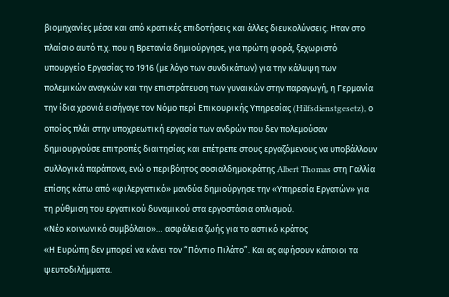βιομηχανίες μέσα και από κρατικές επιδοτήσεις και άλλες διευκολύνσεις. Ηταν στο πλαίσιο αυτό π.χ. που η Βρετανία δημιούργησε, για πρώτη φορά, ξεχωριστό υπουργείο Εργασίας το 1916 (με λόγο των συνδικάτων) για την κάλυψη των πολεμικών αναγκών και την επιστράτευση των γυναικών στην παραγωγή, η Γερμανία την ίδια χρονιά εισήγαγε τον Νόμο περί Επικουρικής Υπηρεσίας (Hilfsdienstgesetz), ο οποίος πλάι στην υποχρεωτική εργασία των ανδρών που δεν πολεμούσαν δημιουργούσε επιτροπές διαιτησίας και επέτρεπε στους εργαζόμενους να υποβάλλουν συλλογικά παράπονα, ενώ ο περιβόητος σοσιαλδημοκράτης Albert Thomas στη Γαλλία επίσης κάτω από «φιλεργατικό» μανδύα δημιούργησε την «Υπηρεσία Εργατών» για τη ρύθμιση του εργατικού δυναμικού στα εργοστάσια οπλισμού.
«Νέο κοινωνικό συμβόλαιο»… ασφάλεια ζωής για το αστικό κράτος
«Η Ευρώπη δεν μπορεί να κάνει τον “Πόντιο Πιλάτο”. Και ας αφήσουν κάποιοι τα ψευτοδιλήμματα.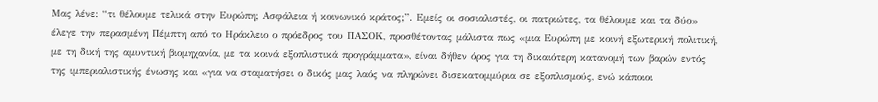Μας λένε: “τι θέλουμε τελικά στην Ευρώπη; Ασφάλεια ή κοινωνικό κράτος;”. Εμείς οι σοσιαλιστές, οι πατριώτες, τα θέλουμε και τα δύο» έλεγε την περασμένη Πέμπτη από το Ηράκλειο ο πρόεδρος του ΠΑΣΟΚ, προσθέτοντας μάλιστα πως «μια Ευρώπη με κοινή εξωτερική πολιτική, με τη δική της αμυντική βιομηχανία, με τα κοινά εξοπλιστικά προγράμματα», είναι δήθεν όρος για τη δικαιότερη κατανομή των βαρών εντός της ιμπεριαλιστικής ένωσης και «για να σταματήσει ο δικός μας λαός να πληρώνει δισεκατομμύρια σε εξοπλισμούς, ενώ κάποιοι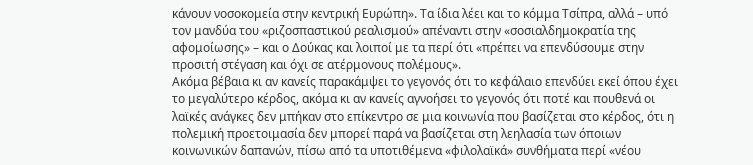κάνουν νοσοκομεία στην κεντρική Ευρώπη». Τα ίδια λέει και το κόμμα Τσίπρα, αλλά – υπό τον μανδύα του «ριζοσπαστικού ρεαλισμού» απέναντι στην «σοσιαλδημοκρατία της αφομοίωσης» – και ο Δούκας και λοιποί με τα περί ότι «πρέπει να επενδύσουμε στην προσιτή στέγαση και όχι σε ατέρμονους πολέμους».
Ακόμα βέβαια κι αν κανείς παρακάμψει το γεγονός ότι το κεφάλαιο επενδύει εκεί όπου έχει το μεγαλύτερο κέρδος, ακόμα κι αν κανείς αγνοήσει το γεγονός ότι ποτέ και πουθενά οι λαϊκές ανάγκες δεν μπήκαν στο επίκεντρο σε μια κοινωνία που βασίζεται στο κέρδος, ότι η πολεμική προετοιμασία δεν μπορεί παρά να βασίζεται στη λεηλασία των όποιων κοινωνικών δαπανών, πίσω από τα υποτιθέμενα «φιλολαϊκά» συνθήματα περί «νέου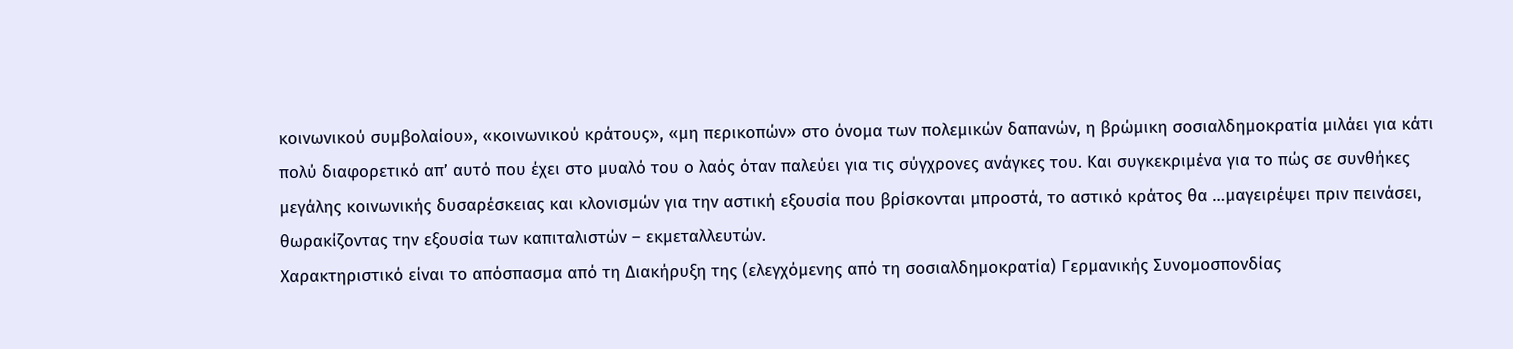κοινωνικού συμβολαίου», «κοινωνικού κράτους», «μη περικοπών» στο όνομα των πολεμικών δαπανών, η βρώμικη σοσιαλδημοκρατία μιλάει για κάτι πολύ διαφορετικό απ’ αυτό που έχει στο μυαλό του ο λαός όταν παλεύει για τις σύγχρονες ανάγκες του. Και συγκεκριμένα για το πώς σε συνθήκες μεγάλης κοινωνικής δυσαρέσκειας και κλονισμών για την αστική εξουσία που βρίσκονται μπροστά, το αστικό κράτος θα …μαγειρέψει πριν πεινάσει, θωρακίζοντας την εξουσία των καπιταλιστών – εκμεταλλευτών.
Χαρακτηριστικό είναι το απόσπασμα από τη Διακήρυξη της (ελεγχόμενης από τη σοσιαλδημοκρατία) Γερμανικής Συνομοσπονδίας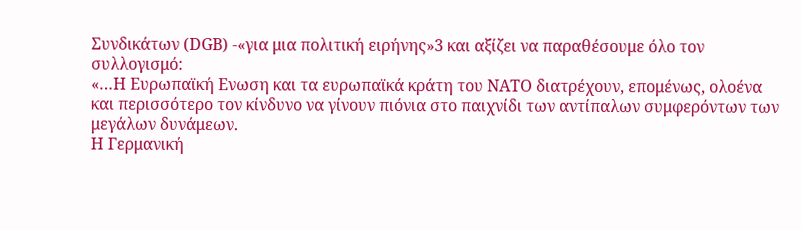Συνδικάτων (DGB) -«για μια πολιτική ειρήνης»3 και αξίζει να παραθέσουμε όλο τον συλλογισμό:
«…Η Ευρωπαϊκή Ενωση και τα ευρωπαϊκά κράτη του ΝΑΤΟ διατρέχουν, επομένως, ολοένα και περισσότερο τον κίνδυνο να γίνουν πιόνια στο παιχνίδι των αντίπαλων συμφερόντων των μεγάλων δυνάμεων.
Η Γερμανική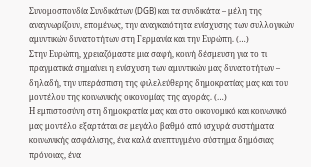Συνομοσπονδία Συνδικάτων (DGB) και τα συνδικάτα – μέλη της αναγνωρίζουν, επομένως, την αναγκαιότητα ενίσχυσης των συλλογικών αμυντικών δυνατοτήτων στη Γερμανία και την Ευρώπη. (…)
Στην Ευρώπη, χρειαζόμαστε μια σαφή, κοινή δέσμευση για το τι πραγματικά σημαίνει η ενίσχυση των αμυντικών μας δυνατοτήτων – δηλαδή, την υπεράσπιση της φιλελεύθερης δημοκρατίας μας και του μοντέλου της κοινωνικής οικονομίας της αγοράς. (…)
Η εμπιστοσύνη στη δημοκρατία μας και στο οικονομικό και κοινωνικό μας μοντέλο εξαρτάται σε μεγάλο βαθμό από ισχυρά συστήματα κοινωνικής ασφάλισης, ένα καλά ανεπτυγμένο σύστημα δημόσιας πρόνοιας, ένα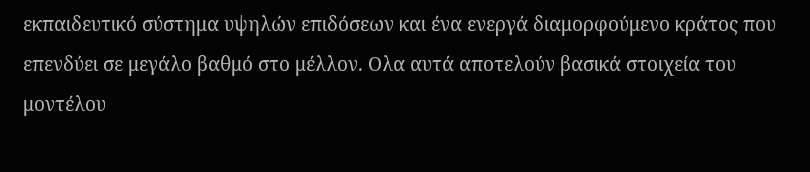εκπαιδευτικό σύστημα υψηλών επιδόσεων και ένα ενεργά διαμορφούμενο κράτος που επενδύει σε μεγάλο βαθμό στο μέλλον. Ολα αυτά αποτελούν βασικά στοιχεία του μοντέλου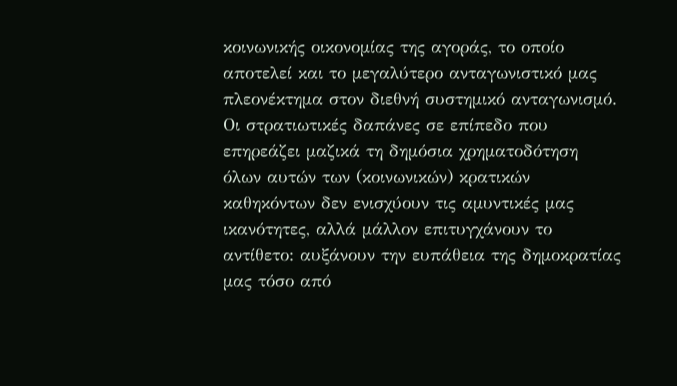κοινωνικής οικονομίας της αγοράς, το οποίο αποτελεί και το μεγαλύτερο ανταγωνιστικό μας πλεονέκτημα στον διεθνή συστημικό ανταγωνισμό.
Οι στρατιωτικές δαπάνες σε επίπεδο που επηρεάζει μαζικά τη δημόσια χρηματοδότηση όλων αυτών των (κοινωνικών) κρατικών καθηκόντων δεν ενισχύουν τις αμυντικές μας ικανότητες, αλλά μάλλον επιτυγχάνουν το αντίθετο: αυξάνουν την ευπάθεια της δημοκρατίας μας τόσο από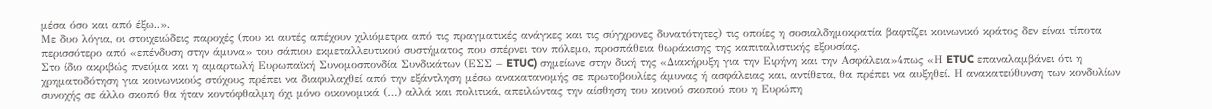μέσα όσο και από έξω..».
Με δυο λόγια, οι στοιχειώδεις παροχές (που κι αυτές απέχουν χιλιόμετρα από τις πραγματικές ανάγκες και τις σύγχρονες δυνατότητες) τις οποίες η σοσιαλδημοκρατία βαφτίζει κοινωνικό κράτος δεν είναι τίποτα περισσότερο από «επένδυση στην άμυνα» του σάπιου εκμεταλλευτικού συστήματος που σπέρνει τον πόλεμο, προσπάθεια θωράκισης της καπιταλιστικής εξουσίας.
Στο ίδιο ακριβώς πνεύμα και η αμαρτωλή Ευρωπαϊκή Συνομοσπονδία Συνδικάτων (ΕΣΣ – ETUC) σημείωνε στην δική της «Διακήρυξη για την Ειρήνη και την Ασφάλεια»4πως «Η ETUC επαναλαμβάνει ότι η χρηματοδότηση για κοινωνικούς στόχους πρέπει να διαφυλαχθεί από την εξάντληση μέσω ανακατανομής σε πρωτοβουλίες άμυνας ή ασφάλειας και, αντίθετα, θα πρέπει να αυξηθεί. Η ανακατεύθυνση των κονδυλίων συνοχής σε άλλο σκοπό θα ήταν κοντόφθαλμη όχι μόνο οικονομικά (…) αλλά και πολιτικά, απειλώντας την αίσθηση του κοινού σκοπού που η Ευρώπη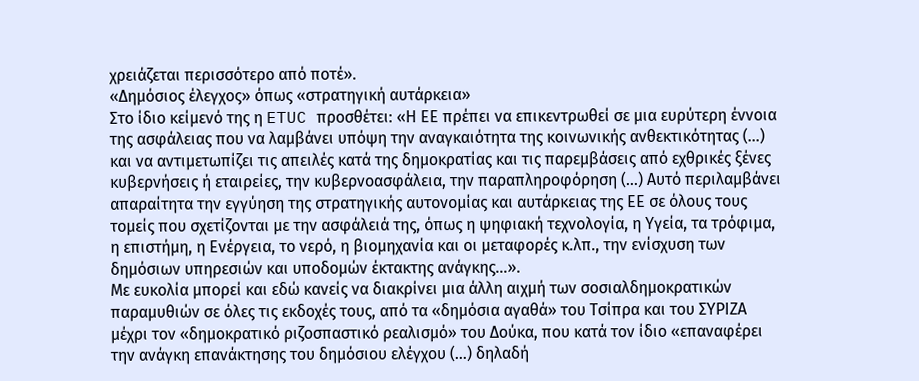χρειάζεται περισσότερο από ποτέ».
«Δημόσιος έλεγχος» όπως «στρατηγική αυτάρκεια»
Στο ίδιο κείμενό της η ETUC προσθέτει: «Η ΕΕ πρέπει να επικεντρωθεί σε μια ευρύτερη έννοια της ασφάλειας που να λαμβάνει υπόψη την αναγκαιότητα της κοινωνικής ανθεκτικότητας (…) και να αντιμετωπίζει τις απειλές κατά της δημοκρατίας και τις παρεμβάσεις από εχθρικές ξένες κυβερνήσεις ή εταιρείες, την κυβερνοασφάλεια, την παραπληροφόρηση (…) Αυτό περιλαμβάνει απαραίτητα την εγγύηση της στρατηγικής αυτονομίας και αυτάρκειας της ΕΕ σε όλους τους τομείς που σχετίζονται με την ασφάλειά της, όπως η ψηφιακή τεχνολογία, η Υγεία, τα τρόφιμα, η επιστήμη, η Ενέργεια, το νερό, η βιομηχανία και οι μεταφορές κ.λπ., την ενίσχυση των δημόσιων υπηρεσιών και υποδομών έκτακτης ανάγκης…».
Με ευκολία μπορεί και εδώ κανείς να διακρίνει μια άλλη αιχμή των σοσιαλδημοκρατικών παραμυθιών σε όλες τις εκδοχές τους, από τα «δημόσια αγαθά» του Τσίπρα και του ΣΥΡΙΖΑ μέχρι τον «δημοκρατικό ριζοσπαστικό ρεαλισμό» του Δούκα, που κατά τον ίδιο «επαναφέρει την ανάγκη επανάκτησης του δημόσιου ελέγχου (…) δηλαδή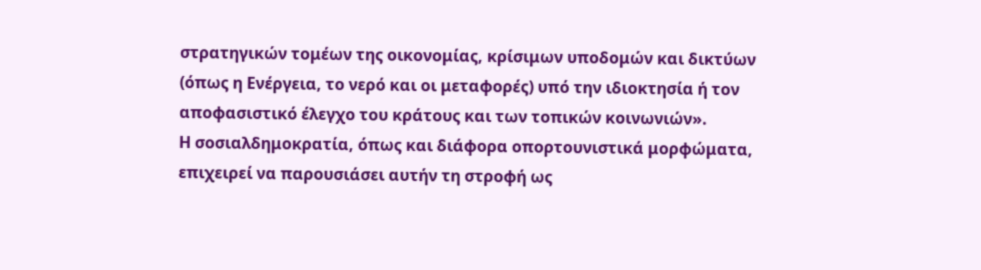στρατηγικών τομέων της οικονομίας, κρίσιμων υποδομών και δικτύων (όπως η Ενέργεια, το νερό και οι μεταφορές) υπό την ιδιοκτησία ή τον αποφασιστικό έλεγχο του κράτους και των τοπικών κοινωνιών».
Η σοσιαλδημοκρατία, όπως και διάφορα οπορτουνιστικά μορφώματα, επιχειρεί να παρουσιάσει αυτήν τη στροφή ως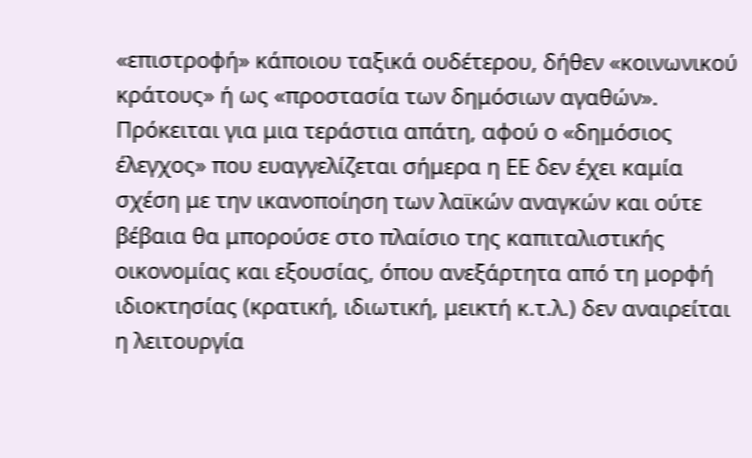«επιστροφή» κάποιου ταξικά ουδέτερου, δήθεν «κοινωνικού κράτους» ή ως «προστασία των δημόσιων αγαθών». Πρόκειται για μια τεράστια απάτη, αφού ο «δημόσιος έλεγχος» που ευαγγελίζεται σήμερα η ΕΕ δεν έχει καμία σχέση με την ικανοποίηση των λαϊκών αναγκών και ούτε βέβαια θα μπορούσε στο πλαίσιο της καπιταλιστικής οικονομίας και εξουσίας, όπου ανεξάρτητα από τη μορφή ιδιοκτησίας (κρατική, ιδιωτική, μεικτή κ.τ.λ.) δεν αναιρείται η λειτουργία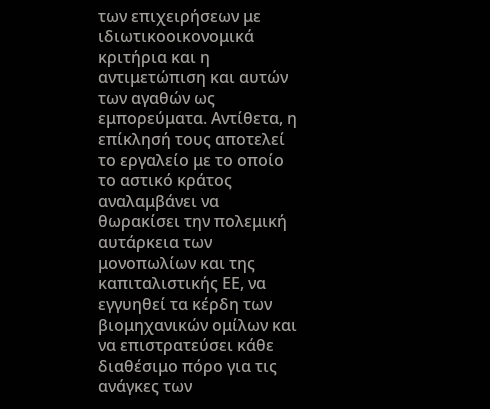των επιχειρήσεων με ιδιωτικοοικονομικά κριτήρια και η αντιμετώπιση και αυτών των αγαθών ως εμπορεύματα. Αντίθετα, η επίκλησή τους αποτελεί το εργαλείο με το οποίο το αστικό κράτος αναλαμβάνει να θωρακίσει την πολεμική αυτάρκεια των μονοπωλίων και της καπιταλιστικής ΕΕ, να εγγυηθεί τα κέρδη των βιομηχανικών ομίλων και να επιστρατεύσει κάθε διαθέσιμο πόρο για τις ανάγκες των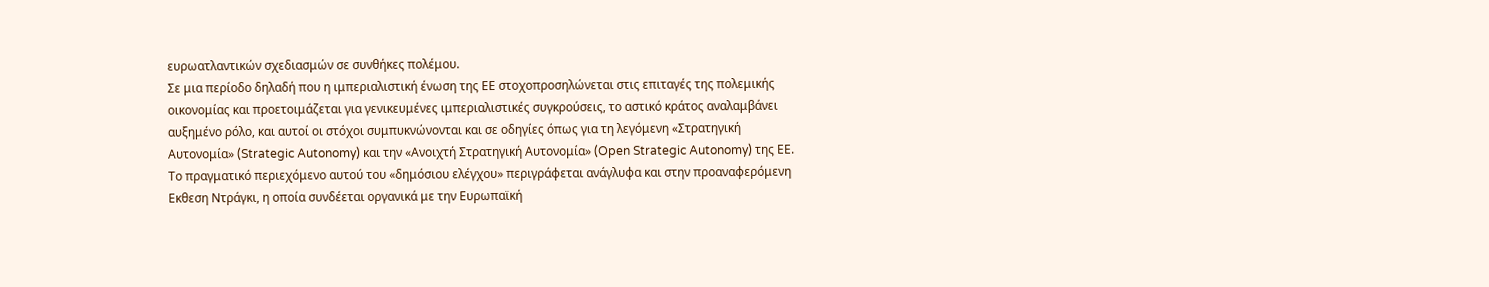ευρωατλαντικών σχεδιασμών σε συνθήκες πολέμου.
Σε μια περίοδο δηλαδή που η ιμπεριαλιστική ένωση της ΕΕ στοχοπροσηλώνεται στις επιταγές της πολεμικής οικονομίας και προετοιμάζεται για γενικευμένες ιμπεριαλιστικές συγκρούσεις, το αστικό κράτος αναλαμβάνει αυξημένο ρόλο, και αυτοί οι στόχοι συμπυκνώνονται και σε οδηγίες όπως για τη λεγόμενη «Στρατηγική Αυτονομία» (Strategic Autonomy) και την «Ανοιχτή Στρατηγική Αυτονομία» (Open Strategic Autonomy) της ΕΕ.
Το πραγματικό περιεχόμενο αυτού του «δημόσιου ελέγχου» περιγράφεται ανάγλυφα και στην προαναφερόμενη Εκθεση Ντράγκι, η οποία συνδέεται οργανικά με την Ευρωπαϊκή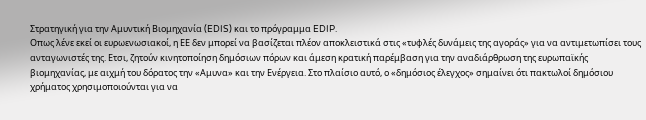Στρατηγική για την Αμυντική Βιομηχανία (EDIS) και το πρόγραμμα EDIP.
Οπως λένε εκεί οι ευρωενωσιακοί, η ΕΕ δεν μπορεί να βασίζεται πλέον αποκλειστικά στις «τυφλές δυνάμεις της αγοράς» για να αντιμετωπίσει τους ανταγωνιστές της. Ετσι, ζητούν κινητοποίηση δημόσιων πόρων και άμεση κρατική παρέμβαση για την αναδιάρθρωση της ευρωπαϊκής βιομηχανίας, με αιχμή του δόρατος την «Αμυνα» και την Ενέργεια. Στο πλαίσιο αυτό, ο «δημόσιος έλεγχος» σημαίνει ότι πακτωλοί δημόσιου χρήματος χρησιμοποιούνται για να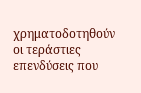χρηματοδοτηθούν οι τεράστιες επενδύσεις που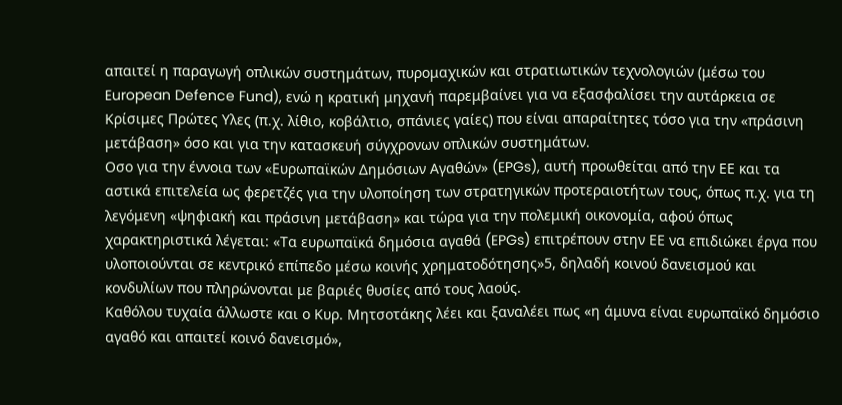απαιτεί η παραγωγή οπλικών συστημάτων, πυρομαχικών και στρατιωτικών τεχνολογιών (μέσω του European Defence Fund), ενώ η κρατική μηχανή παρεμβαίνει για να εξασφαλίσει την αυτάρκεια σε Κρίσιμες Πρώτες Υλες (π.χ. λίθιο, κοβάλτιο, σπάνιες γαίες) που είναι απαραίτητες τόσο για την «πράσινη μετάβαση» όσο και για την κατασκευή σύγχρονων οπλικών συστημάτων.
Οσο για την έννοια των «Ευρωπαϊκών Δημόσιων Αγαθών» (EPGs), αυτή προωθείται από την ΕΕ και τα αστικά επιτελεία ως φερετζές για την υλοποίηση των στρατηγικών προτεραιοτήτων τους, όπως π.χ. για τη λεγόμενη «ψηφιακή και πράσινη μετάβαση» και τώρα για την πολεμική οικονομία, αφού όπως χαρακτηριστικά λέγεται: «Τα ευρωπαϊκά δημόσια αγαθά (EPGs) επιτρέπουν στην ΕΕ να επιδιώκει έργα που υλοποιούνται σε κεντρικό επίπεδο μέσω κοινής χρηματοδότησης»5, δηλαδή κοινού δανεισμού και κονδυλίων που πληρώνονται με βαριές θυσίες από τους λαούς.
Καθόλου τυχαία άλλωστε και ο Κυρ. Μητσοτάκης λέει και ξαναλέει πως «η άμυνα είναι ευρωπαϊκό δημόσιο αγαθό και απαιτεί κοινό δανεισμό»,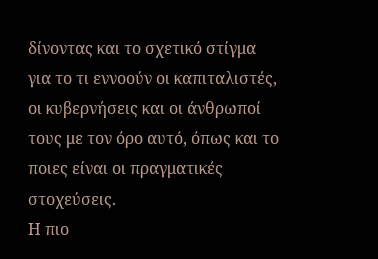δίνοντας και το σχετικό στίγμα για το τι εννοούν οι καπιταλιστές, οι κυβερνήσεις και οι άνθρωποί τους με τον όρο αυτό, όπως και το ποιες είναι οι πραγματικές στοχεύσεις.
Η πιο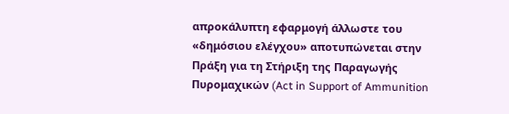απροκάλυπτη εφαρμογή άλλωστε του «δημόσιου ελέγχου» αποτυπώνεται στην Πράξη για τη Στήριξη της Παραγωγής Πυρομαχικών (Act in Support of Ammunition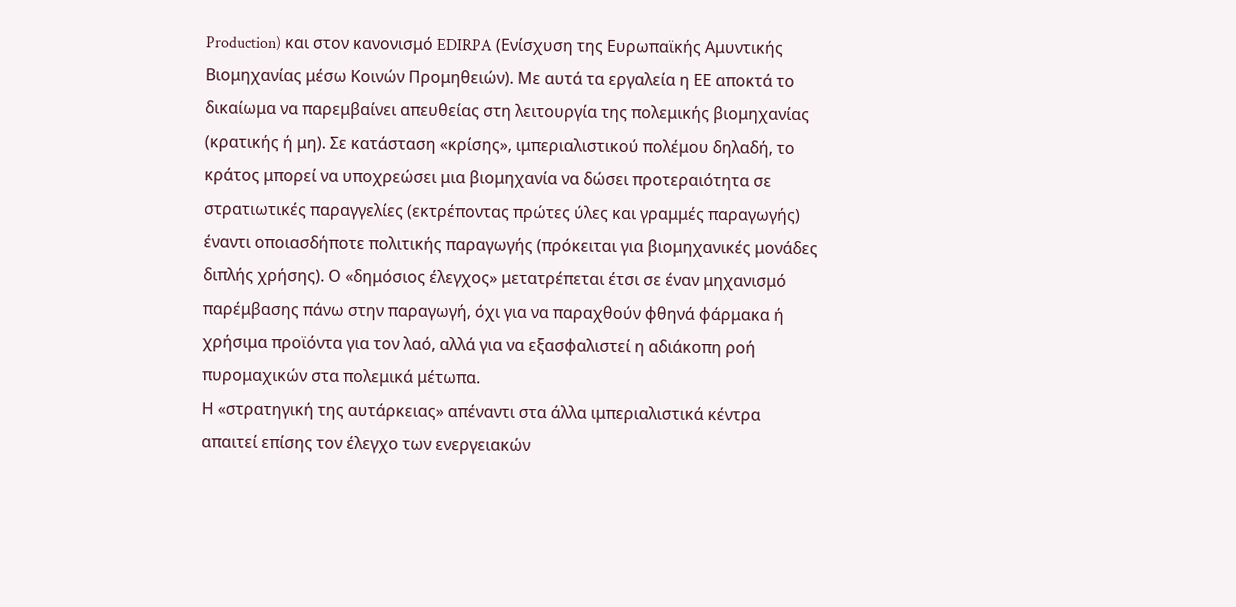Production) και στον κανονισμό EDIRPA (Ενίσχυση της Ευρωπαϊκής Αμυντικής Βιομηχανίας μέσω Κοινών Προμηθειών). Με αυτά τα εργαλεία η ΕΕ αποκτά το δικαίωμα να παρεμβαίνει απευθείας στη λειτουργία της πολεμικής βιομηχανίας (κρατικής ή μη). Σε κατάσταση «κρίσης», ιμπεριαλιστικού πολέμου δηλαδή, το κράτος μπορεί να υποχρεώσει μια βιομηχανία να δώσει προτεραιότητα σε στρατιωτικές παραγγελίες (εκτρέποντας πρώτες ύλες και γραμμές παραγωγής) έναντι οποιασδήποτε πολιτικής παραγωγής (πρόκειται για βιομηχανικές μονάδες διπλής χρήσης). Ο «δημόσιος έλεγχος» μετατρέπεται έτσι σε έναν μηχανισμό παρέμβασης πάνω στην παραγωγή, όχι για να παραχθούν φθηνά φάρμακα ή χρήσιμα προϊόντα για τον λαό, αλλά για να εξασφαλιστεί η αδιάκοπη ροή πυρομαχικών στα πολεμικά μέτωπα.
Η «στρατηγική της αυτάρκειας» απέναντι στα άλλα ιμπεριαλιστικά κέντρα απαιτεί επίσης τον έλεγχο των ενεργειακών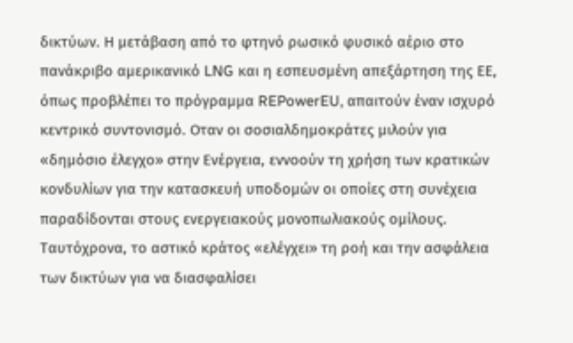δικτύων. Η μετάβαση από το φτηνό ρωσικό φυσικό αέριο στο πανάκριβο αμερικανικό LNG και η εσπευσμένη απεξάρτηση της ΕΕ, όπως προβλέπει το πρόγραμμα REPowerEU, απαιτούν έναν ισχυρό κεντρικό συντονισμό. Οταν οι σοσιαλδημοκράτες μιλούν για «δημόσιο έλεγχο» στην Ενέργεια, εννοούν τη χρήση των κρατικών κονδυλίων για την κατασκευή υποδομών οι οποίες στη συνέχεια παραδίδονται στους ενεργειακούς μονοπωλιακούς ομίλους. Ταυτόχρονα, το αστικό κράτος «ελέγχει» τη ροή και την ασφάλεια των δικτύων για να διασφαλίσει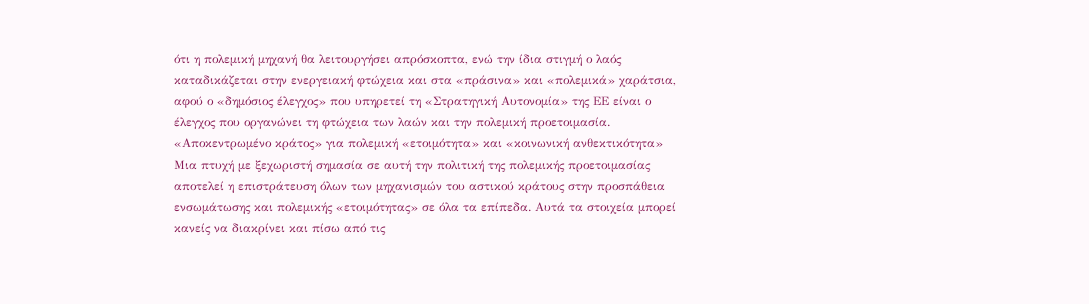ότι η πολεμική μηχανή θα λειτουργήσει απρόσκοπτα, ενώ την ίδια στιγμή ο λαός καταδικάζεται στην ενεργειακή φτώχεια και στα «πράσινα» και «πολεμικά» χαράτσια, αφού ο «δημόσιος έλεγχος» που υπηρετεί τη «Στρατηγική Αυτονομία» της ΕΕ είναι ο έλεγχος που οργανώνει τη φτώχεια των λαών και την πολεμική προετοιμασία.
«Αποκεντρωμένο κράτος» για πολεμική «ετοιμότητα» και «κοινωνική ανθεκτικότητα»
Μια πτυχή με ξεχωριστή σημασία σε αυτή την πολιτική της πολεμικής προετοιμασίας αποτελεί η επιστράτευση όλων των μηχανισμών του αστικού κράτους στην προσπάθεια ενσωμάτωσης και πολεμικής «ετοιμότητας» σε όλα τα επίπεδα. Αυτά τα στοιχεία μπορεί κανείς να διακρίνει και πίσω από τις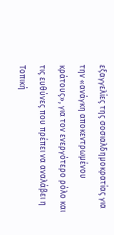εξαγγελίες της σοσιαλδημοκρατίας για την «ανάγκη αποκεντρωμένου κράτους», για τον ενεργότερο ρόλο και τις ευθύνες που πρέπει να αναλάβει η Τοπική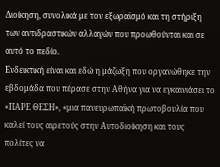Διοίκηση, συνολικά με τον εξωραϊσμό και τη στήριξη των αντιδραστικών αλλαγών που προωθούνται και σε αυτό το πεδίο.
Ενδεικτική είναι και εδώ η μάζωξη που οργανώθηκε την εβδομάδα που πέρασε στην Αθήνα για να εγκαινιάσει το «ΠΑΡΕ ΘΕΣΗ», «μια πανευρωπαϊκή πρωτοβουλία που καλεί τους αιρετούς στην Αυτοδιοίκηση και τους πολίτες να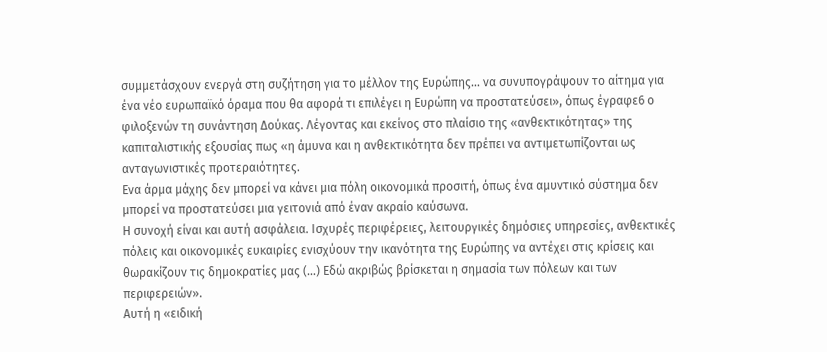συμμετάσχουν ενεργά στη συζήτηση για το μέλλον της Ευρώπης… να συνυπογράψουν το αίτημα για ένα νέο ευρωπαϊκό όραμα που θα αφορά τι επιλέγει η Ευρώπη να προστατεύσει», όπως έγραφε6 ο φιλοξενών τη συνάντηση Δούκας. Λέγοντας και εκείνος στο πλαίσιο της «ανθεκτικότητας» της καπιταλιστικής εξουσίας πως «η άμυνα και η ανθεκτικότητα δεν πρέπει να αντιμετωπίζονται ως ανταγωνιστικές προτεραιότητες.
Ενα άρμα μάχης δεν μπορεί να κάνει μια πόλη οικονομικά προσιτή, όπως ένα αμυντικό σύστημα δεν μπορεί να προστατεύσει μια γειτονιά από έναν ακραίο καύσωνα.
Η συνοχή είναι και αυτή ασφάλεια. Ισχυρές περιφέρειες, λειτουργικές δημόσιες υπηρεσίες, ανθεκτικές πόλεις και οικονομικές ευκαιρίες ενισχύουν την ικανότητα της Ευρώπης να αντέχει στις κρίσεις και θωρακίζουν τις δημοκρατίες μας (…) Εδώ ακριβώς βρίσκεται η σημασία των πόλεων και των περιφερειών».
Αυτή η «ειδική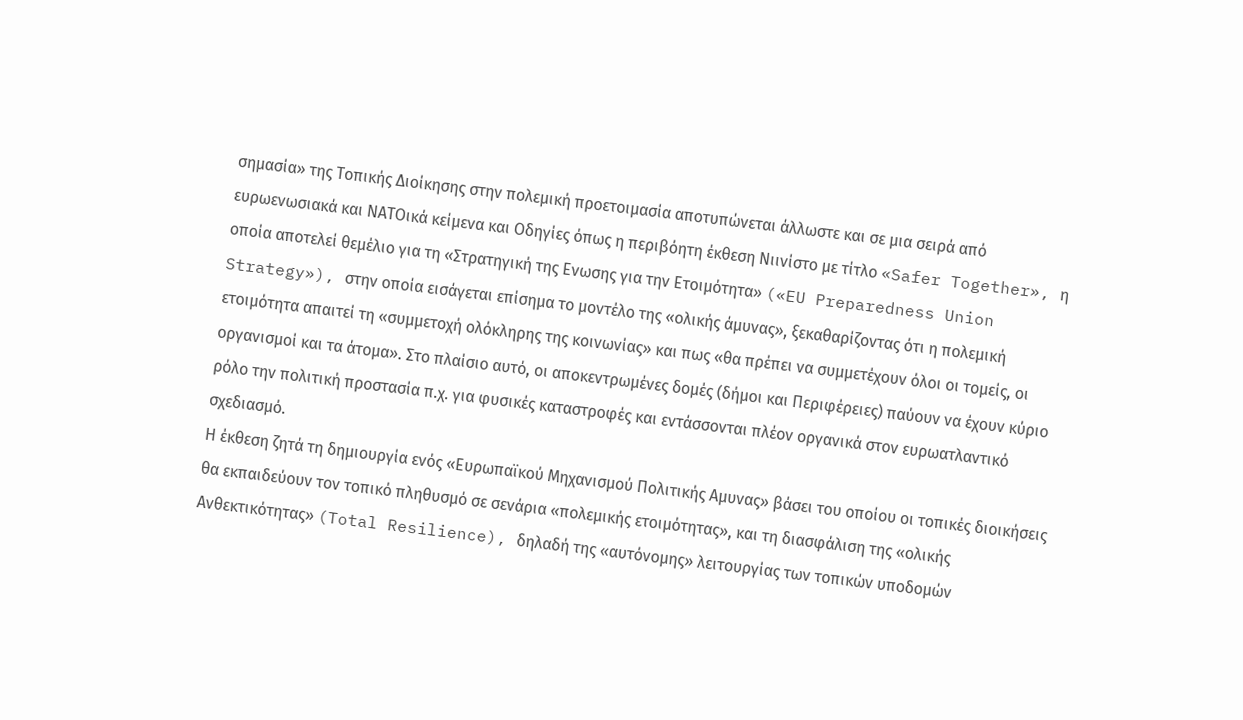σημασία» της Τοπικής Διοίκησης στην πολεμική προετοιμασία αποτυπώνεται άλλωστε και σε μια σειρά από ευρωενωσιακά και ΝΑΤΟικά κείμενα και Οδηγίες όπως η περιβόητη έκθεση Νιινίστο με τίτλο «Safer Together», η οποία αποτελεί θεμέλιο για τη «Στρατηγική της Ενωσης για την Ετοιμότητα» («EU Preparedness Union Strategy»), στην οποία εισάγεται επίσημα το μοντέλο της «ολικής άμυνας», ξεκαθαρίζοντας ότι η πολεμική ετοιμότητα απαιτεί τη «συμμετοχή ολόκληρης της κοινωνίας» και πως «θα πρέπει να συμμετέχουν όλοι οι τομείς, οι οργανισμοί και τα άτομα». Στο πλαίσιο αυτό, οι αποκεντρωμένες δομές (δήμοι και Περιφέρειες) παύουν να έχουν κύριο ρόλο την πολιτική προστασία π.χ. για φυσικές καταστροφές και εντάσσονται πλέον οργανικά στον ευρωατλαντικό σχεδιασμό.
Η έκθεση ζητά τη δημιουργία ενός «Ευρωπαϊκού Μηχανισμού Πολιτικής Αμυνας» βάσει του οποίου οι τοπικές διοικήσεις θα εκπαιδεύουν τον τοπικό πληθυσμό σε σενάρια «πολεμικής ετοιμότητας», και τη διασφάλιση της «ολικής Ανθεκτικότητας» (Total Resilience), δηλαδή της «αυτόνομης» λειτουργίας των τοπικών υποδομών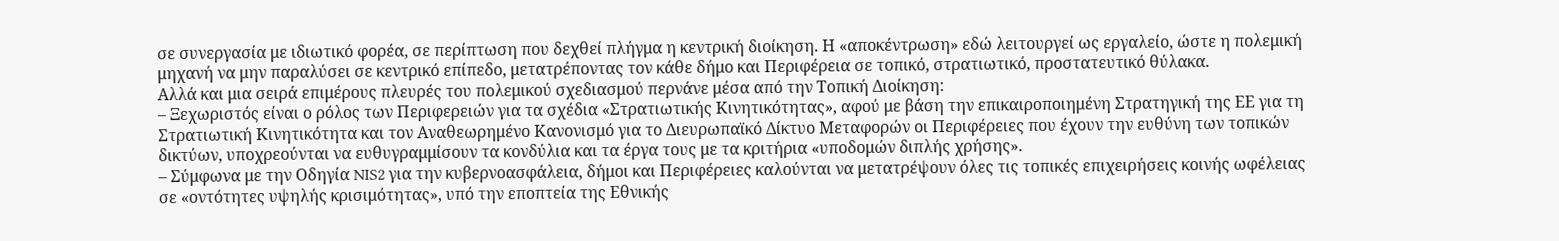σε συνεργασία με ιδιωτικό φορέα, σε περίπτωση που δεχθεί πλήγμα η κεντρική διοίκηση. Η «αποκέντρωση» εδώ λειτουργεί ως εργαλείο, ώστε η πολεμική μηχανή να μην παραλύσει σε κεντρικό επίπεδο, μετατρέποντας τον κάθε δήμο και Περιφέρεια σε τοπικό, στρατιωτικό, προστατευτικό θύλακα.
Αλλά και μια σειρά επιμέρους πλευρές του πολεμικού σχεδιασμού περνάνε μέσα από την Τοπική Διοίκηση:
– Ξεχωριστός είναι ο ρόλος των Περιφερειών για τα σχέδια «Στρατιωτικής Κινητικότητας», αφού με βάση την επικαιροποιημένη Στρατηγική της ΕΕ για τη Στρατιωτική Κινητικότητα και τον Αναθεωρημένο Κανονισμό για το Διευρωπαϊκό Δίκτυο Μεταφορών οι Περιφέρειες που έχουν την ευθύνη των τοπικών δικτύων, υποχρεούνται να ευθυγραμμίσουν τα κονδύλια και τα έργα τους με τα κριτήρια «υποδομών διπλής χρήσης».
– Σύμφωνα με την Οδηγία NIS2 για την κυβερνοασφάλεια, δήμοι και Περιφέρειες καλούνται να μετατρέψουν όλες τις τοπικές επιχειρήσεις κοινής ωφέλειας σε «οντότητες υψηλής κρισιμότητας», υπό την εποπτεία της Εθνικής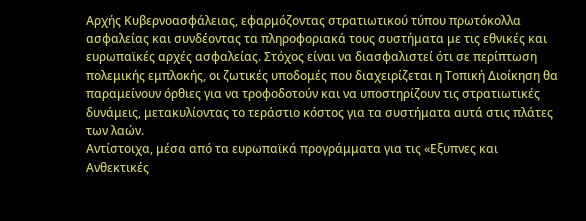Αρχής Κυβερνοασφάλειας, εφαρμόζοντας στρατιωτικού τύπου πρωτόκολλα ασφαλείας και συνδέοντας τα πληροφοριακά τους συστήματα με τις εθνικές και ευρωπαϊκές αρχές ασφαλείας. Στόχος είναι να διασφαλιστεί ότι σε περίπτωση πολεμικής εμπλοκής, οι ζωτικές υποδομές που διαχειρίζεται η Τοπική Διοίκηση θα παραμείνουν όρθιες για να τροφοδοτούν και να υποστηρίζουν τις στρατιωτικές δυνάμεις, μετακυλίοντας το τεράστιο κόστος για τα συστήματα αυτά στις πλάτες των λαών.
Αντίστοιχα, μέσα από τα ευρωπαϊκά προγράμματα για τις «Εξυπνες και Ανθεκτικές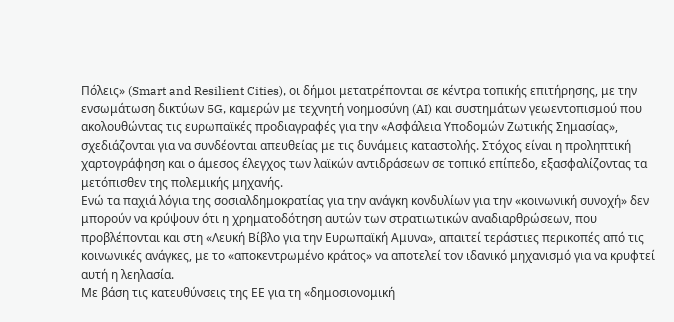Πόλεις» (Smart and Resilient Cities), οι δήμοι μετατρέπονται σε κέντρα τοπικής επιτήρησης, με την ενσωμάτωση δικτύων 5G, καμερών με τεχνητή νοημοσύνη (AI) και συστημάτων γεωεντοπισμού που ακολουθώντας τις ευρωπαϊκές προδιαγραφές για την «Ασφάλεια Υποδομών Ζωτικής Σημασίας», σχεδιάζονται για να συνδέονται απευθείας με τις δυνάμεις καταστολής. Στόχος είναι η προληπτική χαρτογράφηση και ο άμεσος έλεγχος των λαϊκών αντιδράσεων σε τοπικό επίπεδο, εξασφαλίζοντας τα μετόπισθεν της πολεμικής μηχανής.
Ενώ τα παχιά λόγια της σοσιαλδημοκρατίας για την ανάγκη κονδυλίων για την «κοινωνική συνοχή» δεν μπορούν να κρύψουν ότι η χρηματοδότηση αυτών των στρατιωτικών αναδιαρθρώσεων, που προβλέπονται και στη «Λευκή Βίβλο για την Ευρωπαϊκή Αμυνα», απαιτεί τεράστιες περικοπές από τις κοινωνικές ανάγκες, με το «αποκεντρωμένο κράτος» να αποτελεί τον ιδανικό μηχανισμό για να κρυφτεί αυτή η λεηλασία.
Με βάση τις κατευθύνσεις της ΕΕ για τη «δημοσιονομική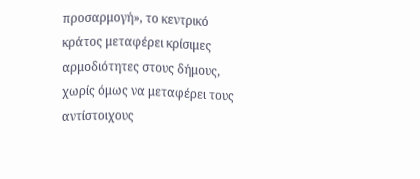προσαρμογή», το κεντρικό κράτος μεταφέρει κρίσιμες αρμοδιότητες στους δήμους, χωρίς όμως να μεταφέρει τους αντίστοιχους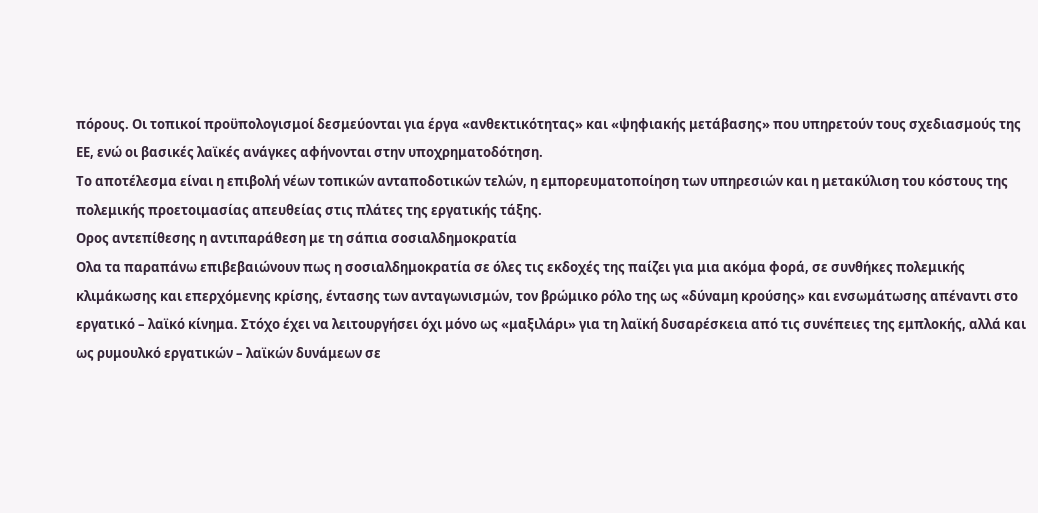πόρους. Οι τοπικοί προϋπολογισμοί δεσμεύονται για έργα «ανθεκτικότητας» και «ψηφιακής μετάβασης» που υπηρετούν τους σχεδιασμούς της ΕΕ, ενώ οι βασικές λαϊκές ανάγκες αφήνονται στην υποχρηματοδότηση.
Το αποτέλεσμα είναι η επιβολή νέων τοπικών ανταποδοτικών τελών, η εμπορευματοποίηση των υπηρεσιών και η μετακύλιση του κόστους της πολεμικής προετοιμασίας απευθείας στις πλάτες της εργατικής τάξης.
Ορος αντεπίθεσης η αντιπαράθεση με τη σάπια σοσιαλδημοκρατία
Ολα τα παραπάνω επιβεβαιώνουν πως η σοσιαλδημοκρατία σε όλες τις εκδοχές της παίζει για μια ακόμα φορά, σε συνθήκες πολεμικής κλιμάκωσης και επερχόμενης κρίσης, έντασης των ανταγωνισμών, τον βρώμικο ρόλο της ως «δύναμη κρούσης» και ενσωμάτωσης απέναντι στο εργατικό – λαϊκό κίνημα. Στόχο έχει να λειτουργήσει όχι μόνο ως «μαξιλάρι» για τη λαϊκή δυσαρέσκεια από τις συνέπειες της εμπλοκής, αλλά και ως ρυμουλκό εργατικών – λαϊκών δυνάμεων σε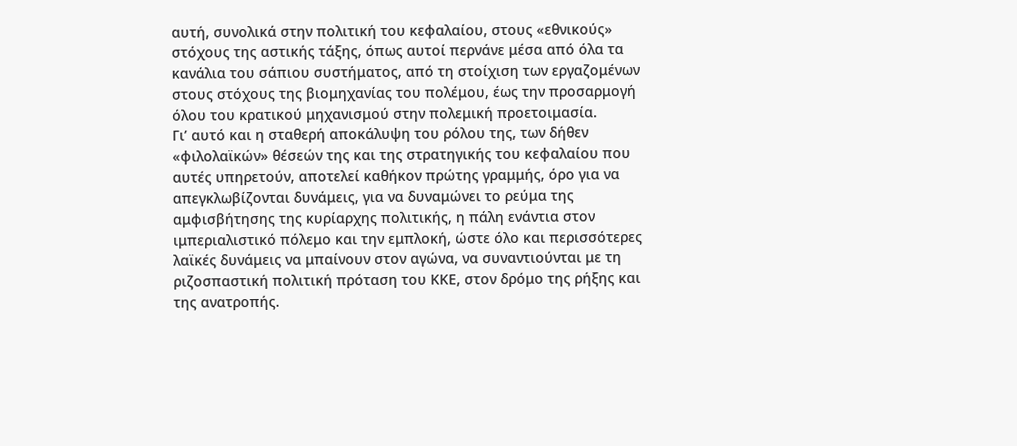αυτή, συνολικά στην πολιτική του κεφαλαίου, στους «εθνικούς» στόχους της αστικής τάξης, όπως αυτοί περνάνε μέσα από όλα τα κανάλια του σάπιου συστήματος, από τη στοίχιση των εργαζομένων στους στόχους της βιομηχανίας του πολέμου, έως την προσαρμογή όλου του κρατικού μηχανισμού στην πολεμική προετοιμασία.
Γι’ αυτό και η σταθερή αποκάλυψη του ρόλου της, των δήθεν «φιλολαϊκών» θέσεών της και της στρατηγικής του κεφαλαίου που αυτές υπηρετούν, αποτελεί καθήκον πρώτης γραμμής, όρο για να απεγκλωβίζονται δυνάμεις, για να δυναμώνει το ρεύμα της αμφισβήτησης της κυρίαρχης πολιτικής, η πάλη ενάντια στον ιμπεριαλιστικό πόλεμο και την εμπλοκή, ώστε όλο και περισσότερες λαϊκές δυνάμεις να μπαίνουν στον αγώνα, να συναντιούνται με τη ριζοσπαστική πολιτική πρόταση του ΚΚΕ, στον δρόμο της ρήξης και της ανατροπής.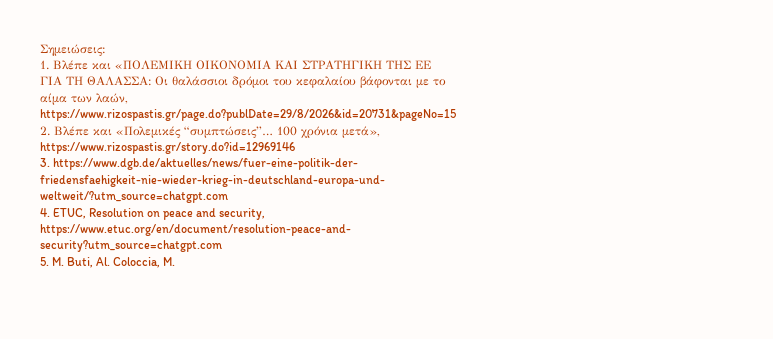Σημειώσεις:
1. Βλέπε και «ΠΟΛΕΜΙΚΗ ΟΙΚΟΝΟΜΙΑ ΚΑΙ ΣΤΡΑΤΗΓΙΚΗ ΤΗΣ ΕΕ ΓΙΑ ΤΗ ΘΑΛΑΣΣΑ: Οι θαλάσσιοι δρόμοι του κεφαλαίου βάφονται με το αίμα των λαών, https://www.rizospastis.gr/page.do?publDate=29/8/2026&id=20731&pageNo=15
2. Βλέπε και «Πολεμικές “συμπτώσεις”… 100 χρόνια μετά», https://www.rizospastis.gr/story.do?id=12969146
3. https://www.dgb.de/aktuelles/news/fuer-eine-politik-der-friedensfaehigkeit-nie-wieder-krieg-in-deutschland-europa-und-weltweit/?utm_source=chatgpt.com
4. ETUC, Resolution on peace and security,
https://www.etuc.org/en/document/resolution-peace-and-security?utm_source=chatgpt.com
5. M. Buti, Al. Coloccia, M.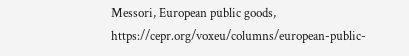Messori, European public goods, https://cepr.org/voxeu/columns/european-public-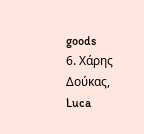goods
6. Χάρης Δούκας, Luca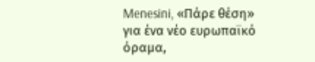Menesini, «Πάρε θέση» για ένα νέο ευρωπαϊκό όραμα,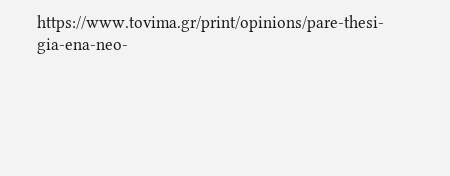https://www.tovima.gr/print/opinions/pare-thesi-gia-ena-neo-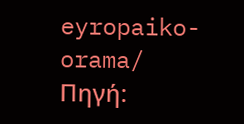eyropaiko-orama/
Πηγή: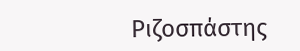Ριζοσπάστης